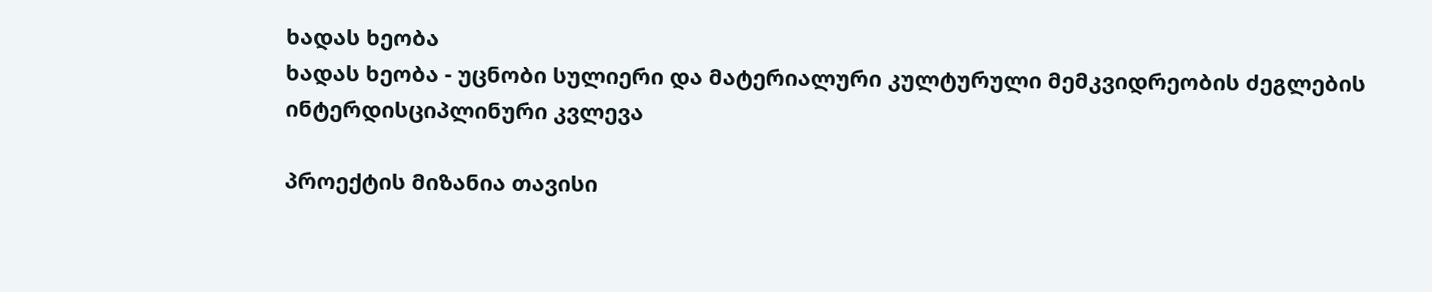ხადას ხეობა
ხადას ხეობა - უცნობი სულიერი და მატერიალური კულტურული მემკვიდრეობის ძეგლების ინტერდისციპლინური კვლევა

პროექტის მიზანია თავისი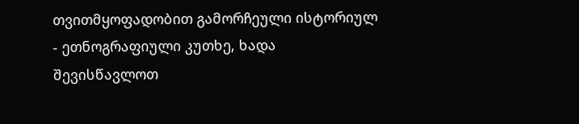თვითმყოფადობით გამორჩეული ისტორიულ - ეთნოგრაფიული კუთხე, ხადა შევისწავლოთ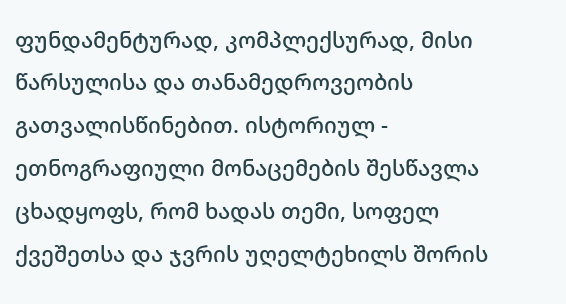ფუნდამენტურად, კომპლექსურად, მისი წარსულისა და თანამედროვეობის გათვალისწინებით. ისტორიულ - ეთნოგრაფიული მონაცემების შესწავლა ცხადყოფს, რომ ხადას თემი, სოფელ ქვეშეთსა და ჯვრის უღელტეხილს შორის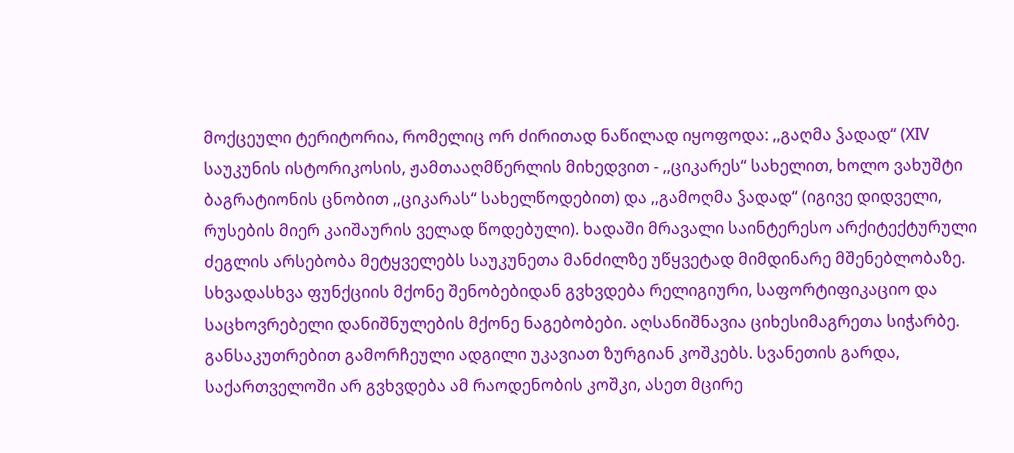მოქცეული ტერიტორია, რომელიც ორ ძირითად ნაწილად იყოფოდა: ,,გაღმა ჴადად“ (XIV საუკუნის ისტორიკოსის, ჟამთააღმწერლის მიხედვით - ,,ციკარეს“ სახელით, ხოლო ვახუშტი ბაგრატიონის ცნობით ,,ციკარას“ სახელწოდებით) და ,,გამოღმა ჴადად“ (იგივე დიდველი, რუსების მიერ კაიშაურის ველად წოდებული). ხადაში მრავალი საინტერესო არქიტექტურული ძეგლის არსებობა მეტყველებს საუკუნეთა მანძილზე უწყვეტად მიმდინარე მშენებლობაზე. სხვადასხვა ფუნქციის მქონე შენობებიდან გვხვდება რელიგიური, საფორტიფიკაციო და საცხოვრებელი დანიშნულების მქონე ნაგებობები. აღსანიშნავია ციხესიმაგრეთა სიჭარბე. განსაკუთრებით გამორჩეული ადგილი უკავიათ ზურგიან კოშკებს. სვანეთის გარდა, საქართველოში არ გვხვდება ამ რაოდენობის კოშკი, ასეთ მცირე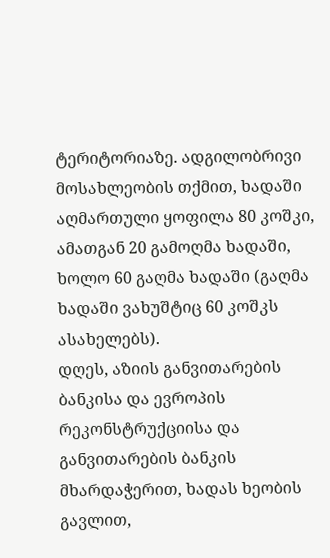ტერიტორიაზე. ადგილობრივი მოსახლეობის თქმით, ხადაში აღმართული ყოფილა 80 კოშკი, ამათგან 20 გამოღმა ხადაში, ხოლო 60 გაღმა ხადაში (გაღმა ხადაში ვახუშტიც 60 კოშკს ასახელებს).
დღეს, აზიის განვითარების ბანკისა და ევროპის რეკონსტრუქციისა და განვითარების ბანკის მხარდაჭერით, ხადას ხეობის გავლით,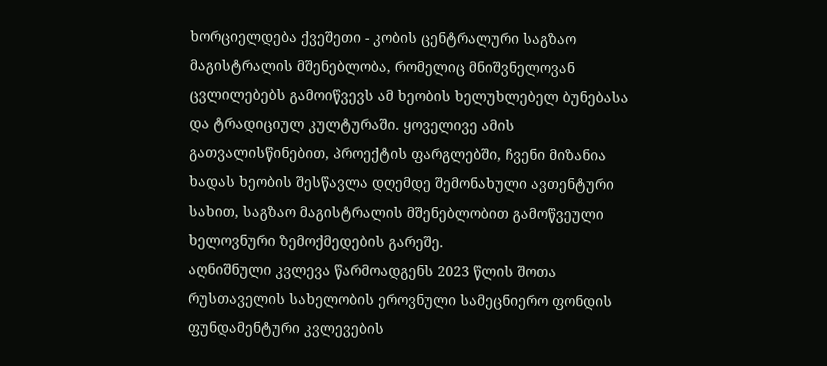ხორციელდება ქვეშეთი - კობის ცენტრალური საგზაო მაგისტრალის მშენებლობა, რომელიც მნიშვნელოვან ცვლილებებს გამოიწვევს ამ ხეობის ხელუხლებელ ბუნებასა და ტრადიციულ კულტურაში. ყოველივე ამის გათვალისწინებით, პროექტის ფარგლებში, ჩვენი მიზანია ხადას ხეობის შესწავლა დღემდე შემონახული ავთენტური სახით, საგზაო მაგისტრალის მშენებლობით გამოწვეული ხელოვნური ზემოქმედების გარეშე.
აღნიშნული კვლევა წარმოადგენს 2023 წლის შოთა რუსთაველის სახელობის ეროვნული სამეცნიერო ფონდის ფუნდამენტური კვლევების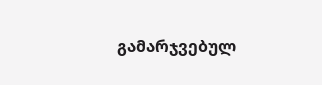გამარჯვებულ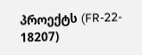პროექტს (FR-22- 18207)